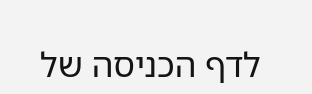לדף הכניסה של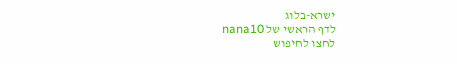ישרא-בלוג
לדף הראשי של nana10
לחצו לחיפוש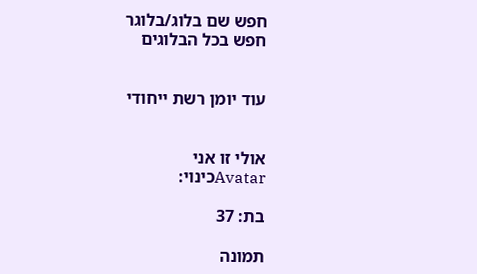חפש שם בלוג/בלוגר
חפש בכל הבלוגים


עוד יומן רשת ייחודי


אולי זו אני
Avatarכינוי:

בת: 37

תמונה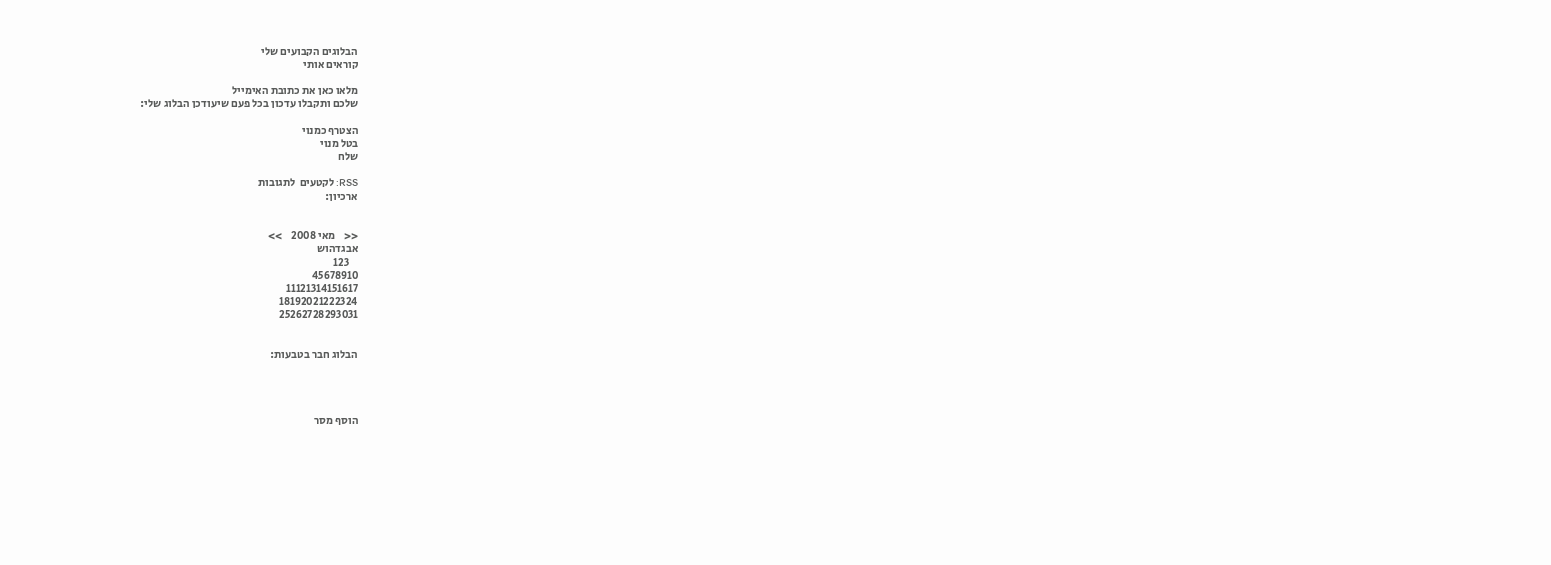הבלוגים הקבועים שלי
קוראים אותי

מלאו כאן את כתובת האימייל
שלכם ותקבלו עדכון בכל פעם שיעודכן הבלוג שלי:

הצטרף כמנוי
בטל מנוי
שלח

RSS: לקטעים  לתגובות
ארכיון:


<<    מאי 2008    >>
אבגדהוש
    123
45678910
11121314151617
18192021222324
25262728293031


הבלוג חבר בטבעות:




הוסף מסר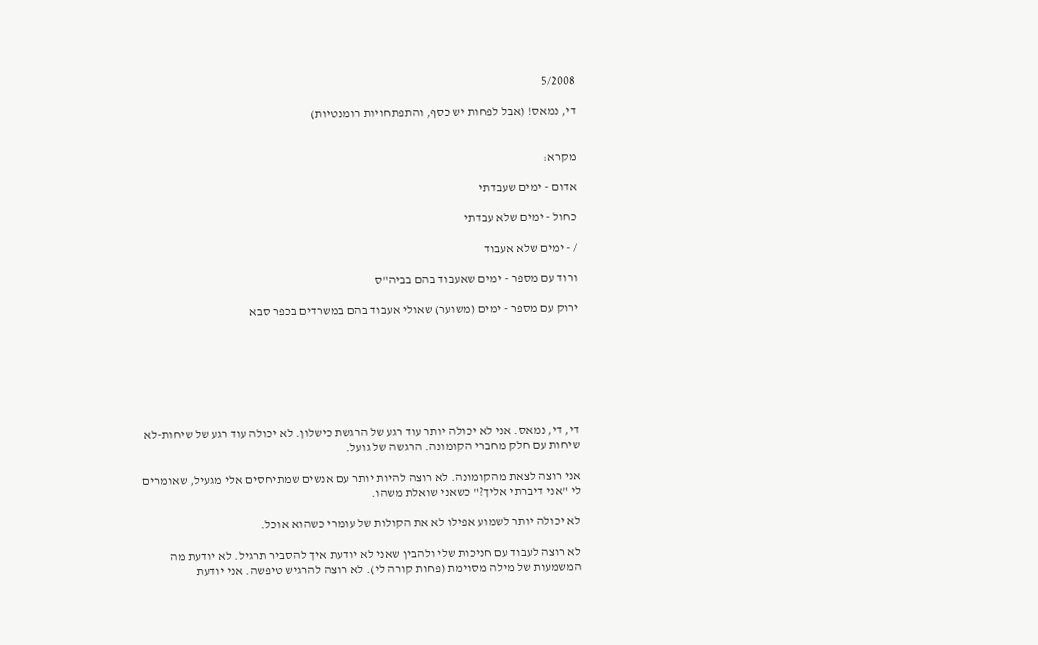5/2008

די, נמאס! (אבל לפחות יש כסף, והתפתחויות רומנטיות)


מקרא:

אדום - ימים שעבדתי

כחול - ימים שלא עבדתי

/ - ימים שלא אעבוד

ורוד עם מספר - ימים שאעבוד בהם בביה"ס

ירוק עם מספר - ימים (משוער) שאולי אעבוד בהם במשרדים בכפר סבא







די, די, נמאס. אני לא יכולה יותר עוד רגע של הרגשת כישלון. לא יכולה עוד רגע של שיחות-לא שיחות עם חלק מחברי הקומונה. הרגשה של גועל.

אני רוצה לצאת מהקומונה. לא רוצה להיות יותר עם אנשים שמתיחסים אלי מגעיל, שאומרים לי "אני דיברתי אליך?" כשאני שואלת משהו.

לא יכולה יותר לשמוע אפילו לא את הקולות של עומרי כשהוא אוכל.

לא רוצה לעבוד עם חניכות שלי ולהבין שאני לא יודעת איך להסביר תרגיל. לא יודעת מה המשמעות של מילה מסוימת (פחות קורה לי). לא רוצה להרגיש טיפשה. אני יודעת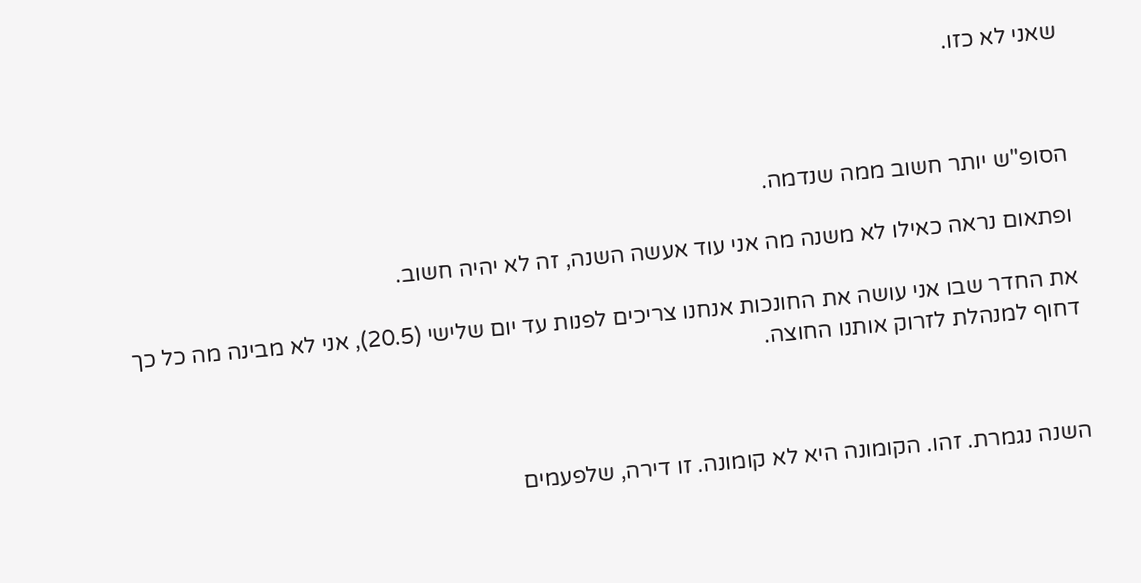שאני לא כזו.



הסופ"ש יותר חשוב ממה שנדמה.

ופתאום נראה כאילו לא משנה מה אני עוד אעשה השנה, זה לא יהיה חשוב.

את החדר שבו אני עושה את החונכות אנחנו צריכים לפנות עד יום שלישי (20.5), אני לא מבינה מה כל כך דחוף למנהלת לזרוק אותנו החוצה.



השנה נגמרת. זהו. הקומונה היא לא קומונה. זו דירה, שלפעמים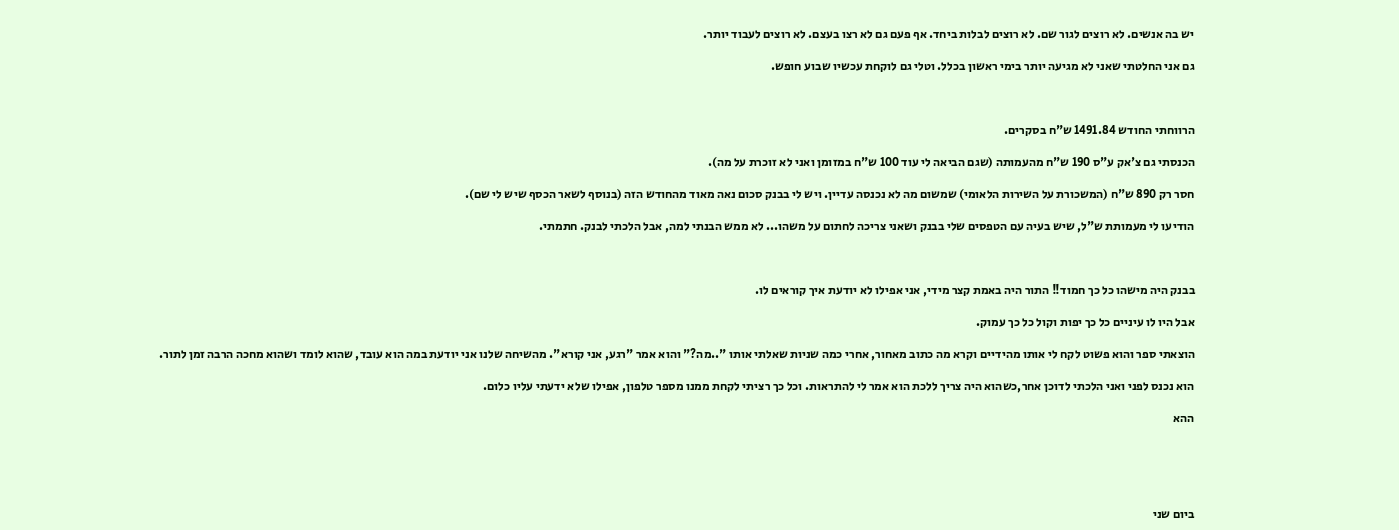יש בה אנשים. לא רוצים לגור שם. לא רוצים לבלות ביחד. אף פעם גם לא רצו בעצם. לא רוצים לעבוד יותר.

גם אני החלטתי שאני לא מגיעה יותר בימי ראשון בכלל. וטלי גם לוקחת עכשיו שבוע חופש.



הרווחתי החודש 1491.84 ש"ח בסקרים.

הכנסתי גם צ'אק ע"ס 190 ש"ח מהעמותה (שגם הביאה לי עוד 100 ש"ח במזומן ואני לא זוכרת על מה).

חסר רק 890 ש"ח (המשכורת על השירות הלאומי) שמשום מה לא נכנסה עדיין. ויש לי בבנק סכום נאה מאוד מהחודש הזה (בנוסף לשאר הכסף שיש לי שם).

הודיעו לי מעמותת ש"ל, שיש בעיה עם הטפסים שלי בבנק ושאני צריכה לחתום על משהו... לא ממש הבנתי למה, אבל הלכתי לבנק. חתמתי.



בבנק היה מישהו כל כך חמוד!! התור היה באמת קצר מידי, אני אפילו לא יודעת איך קוראים לו.

אבל היו לו עיניים כל כך יפות וקול כל כך עמוק.

הוצאתי ספר והוא פשוט לקח לי אותו מהידיים וקרא מה כתוב מאחור, אחרי כמה שניות שאלתי אותו "..מה?" והוא אמר "רגע, אני קורא". מהשיחה שלנו אני יודעת במה הוא עובד, שהוא לומד ושהוא מחכה הרבה זמן לתור.

הוא נכנס לפני ואני הלכתי לדוכן אחר,כשהוא היה צריך ללכת הוא אמר לי להתראות. וכל כך רציתי לקחת ממנו מספר טלפון, אפילו שלא ידעתי עליו כלום.

ההא





ביום שני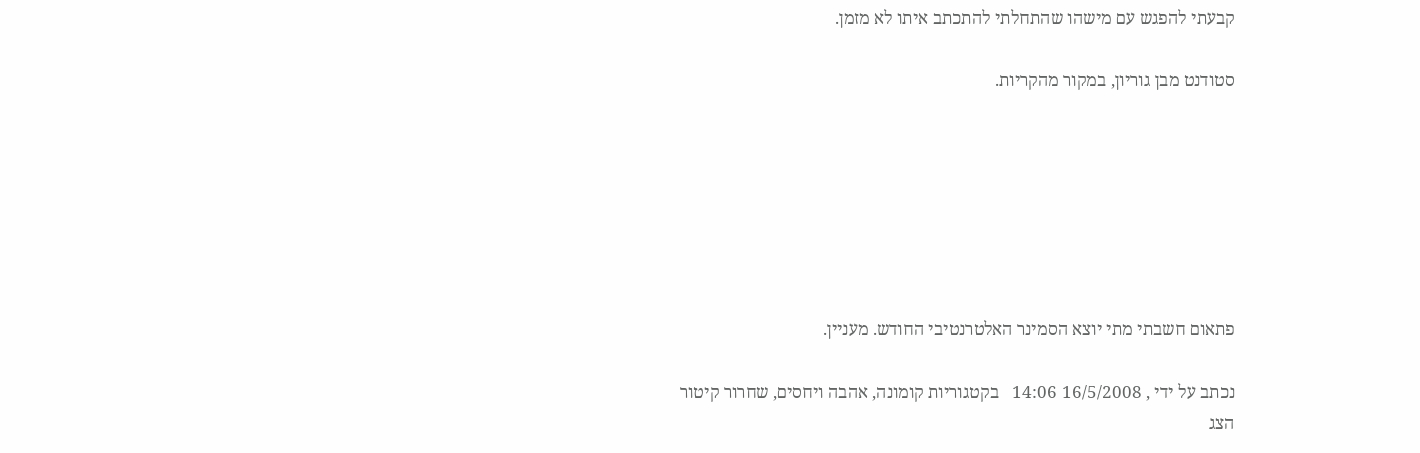קבעתי להפגש עם מישהו שהתחלתי להתכתב איתו לא מזמן.

סטודנט מבן גוריון, במקור מהקריות.







פתאום חשבתי מתי יוצא הסמינר האלטרנטיבי החודש. מעניין.

נכתב על ידי , 16/5/2008 14:06   בקטגוריות קומונה, אהבה ויחסים, שחרור קיטור
הצג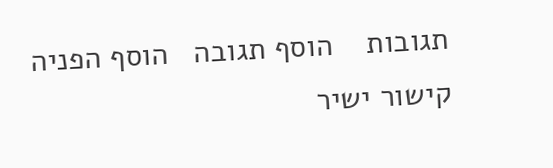תגובות    הוסף תגובה   הוסף הפניה   קישור ישיר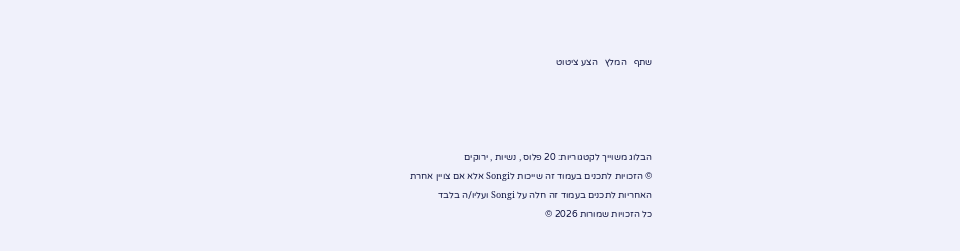שתף   המלץ   הצע ציטוט




הבלוג משוייך לקטגוריות: 20 פלוס , נשיות , ירוקים
© הזכויות לתכנים בעמוד זה שייכות לSongi אלא אם צויין אחרת
האחריות לתכנים בעמוד זה חלה על Songi ועליו/ה בלבד
כל הזכויות שמורות 2026 ©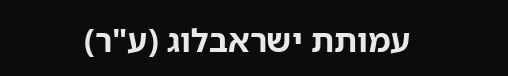עמותת ישראבלוג (ע"ר)